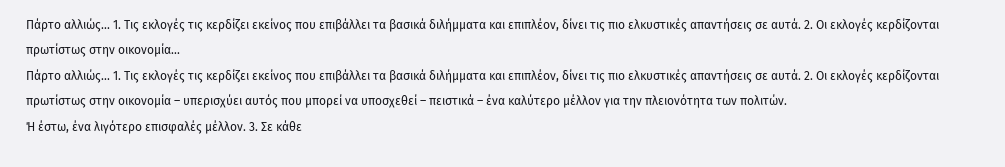Πάρτο αλλιώς... 1. Τις εκλογές τις κερδίζει εκείνος που επιβάλλει τα βασικά διλήμματα και επιπλέον, δίνει τις πιο ελκυστικές απαντήσεις σε αυτά. 2. Οι εκλογές κερδίζονται πρωτίστως στην οικονομία...
Πάρτο αλλιώς... 1. Τις εκλογές τις κερδίζει εκείνος που επιβάλλει τα βασικά διλήμματα και επιπλέον, δίνει τις πιο ελκυστικές απαντήσεις σε αυτά. 2. Οι εκλογές κερδίζονται πρωτίστως στην οικονομία – υπερισχύει αυτός που μπορεί να υποσχεθεί – πειστικά – ένα καλύτερο μέλλον για την πλειονότητα των πολιτών.
Ή έστω, ένα λιγότερο επισφαλές μέλλον. 3. Σε κάθε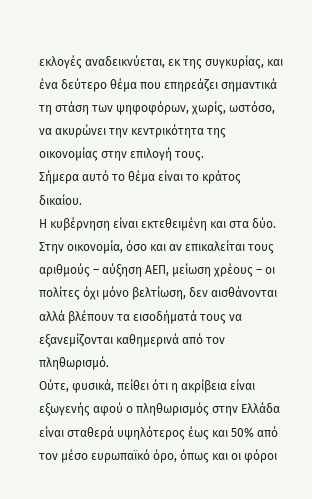εκλογές αναδεικνύεται, εκ της συγκυρίας, και ένα δεύτερο θέμα που επηρεάζει σημαντικά τη στάση των ψηφοφόρων, χωρίς, ωστόσο, να ακυρώνει την κεντρικότητα της οικονομίας στην επιλογή τους.
Σήμερα αυτό το θέμα είναι το κράτος δικαίου.
Η κυβέρνηση είναι εκτεθειμένη και στα δύο.
Στην οικονομία, όσο και αν επικαλείται τους αριθμούς – αύξηση ΑΕΠ, μείωση χρέους – οι πολίτες όχι μόνο βελτίωση, δεν αισθάνονται αλλά βλέπουν τα εισοδήματά τους να εξανεμίζονται καθημερινά από τον πληθωρισμό.
Ούτε, φυσικά, πείθει ότι η ακρίβεια είναι εξωγενής αφού ο πληθωρισμός στην Ελλάδα είναι σταθερά υψηλότερος έως και 50% από τον μέσο ευρωπαϊκό όρο, όπως και οι φόροι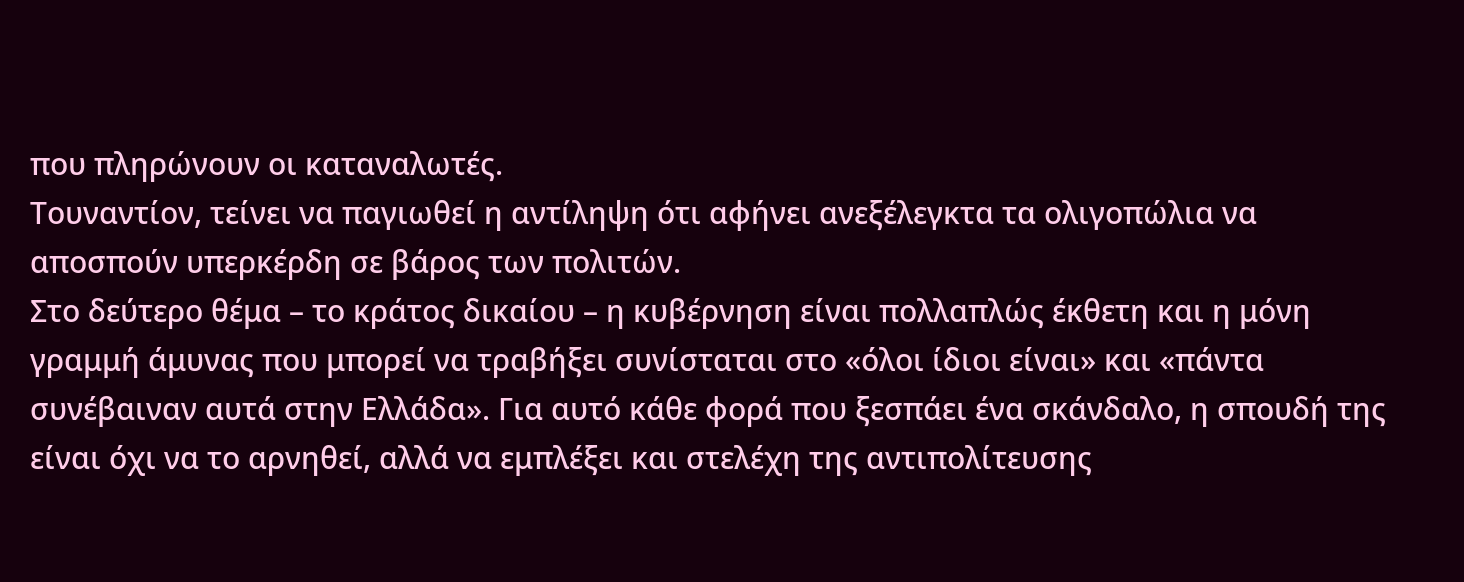που πληρώνουν οι καταναλωτές.
Τουναντίον, τείνει να παγιωθεί η αντίληψη ότι αφήνει ανεξέλεγκτα τα ολιγοπώλια να αποσπούν υπερκέρδη σε βάρος των πολιτών.
Στο δεύτερο θέμα – το κράτος δικαίου – η κυβέρνηση είναι πολλαπλώς έκθετη και η μόνη γραμμή άμυνας που μπορεί να τραβήξει συνίσταται στο «όλοι ίδιοι είναι» και «πάντα συνέβαιναν αυτά στην Ελλάδα». Για αυτό κάθε φορά που ξεσπάει ένα σκάνδαλο, η σπουδή της είναι όχι να το αρνηθεί, αλλά να εμπλέξει και στελέχη της αντιπολίτευσης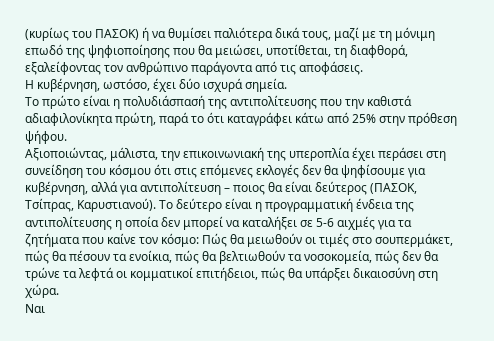(κυρίως του ΠΑΣΟΚ) ή να θυμίσει παλιότερα δικά τους, μαζί με τη μόνιμη επωδό της ψηφιοποίησης που θα μειώσει, υποτίθεται, τη διαφθορά, εξαλείφοντας τον ανθρώπινο παράγοντα από τις αποφάσεις.
Η κυβέρνηση, ωστόσο, έχει δύο ισχυρά σημεία.
Το πρώτο είναι η πολυδιάσπασή της αντιπολίτευσης που την καθιστά αδιαφιλονίκητα πρώτη, παρά το ότι καταγράφει κάτω από 25% στην πρόθεση ψήφου.
Αξιοποιώντας, μάλιστα, την επικοινωνιακή της υπεροπλία έχει περάσει στη συνείδηση του κόσμου ότι στις επόμενες εκλογές δεν θα ψηφίσουμε για κυβέρνηση, αλλά για αντιπολίτευση – ποιος θα είναι δεύτερος (ΠΑΣΟΚ, Τσίπρας, Καρυστιανού). Το δεύτερο είναι η προγραμματική ένδεια της αντιπολίτευσης η οποία δεν μπορεί να καταλήξει σε 5-6 αιχμές για τα ζητήματα που καίνε τον κόσμο: Πώς θα μειωθούν οι τιμές στο σουπερμάκετ, πώς θα πέσουν τα ενοίκια, πώς θα βελτιωθούν τα νοσοκομεία, πώς δεν θα τρώνε τα λεφτά οι κομματικοί επιτήδειοι, πώς θα υπάρξει δικαιοσύνη στη χώρα.
Ναι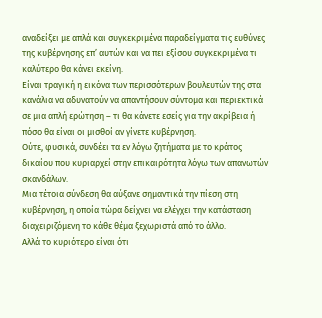αναδείξει με απλά και συγκεκριμένα παραδείγματα τις ευθύνες της κυβέρνησης επ’ αυτών και να πει εξίσου συγκεκριμένα τι καλύτερο θα κάνει εκείνη.
Είναι τραγική η εικόνα των περισσότερων βουλευτών της στα κανάλια να αδυνατούν να απαντήσουν σύντομα και περιεκτικά σε μια απλή ερώτηση – τι θα κάνετε εσείς για την ακρίβεια ή πόσο θα είναι οι μισθοί αν γίνετε κυβέρνηση.
Ούτε, φυσικά, συνδέει τα εν λόγω ζητήματα με το κράτος δικαίου που κυριαρχεί στην επικαιρότητα λόγω των απανωτών σκανδάλων.
Μια τέτοια σύνδεση θα αύξανε σημαντικά την πίεση στη κυβέρνηση, η οποία τώρα δείχνει να ελέγχει την κατάσταση διαχειριζόμενη το κάθε θέμα ξεχωριστά από το άλλο.
Αλλά το κυριότερο είναι ότι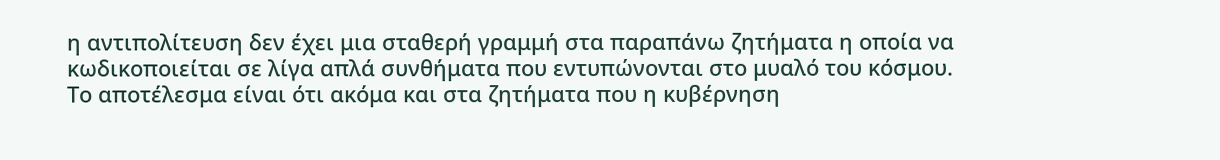η αντιπολίτευση δεν έχει μια σταθερή γραμμή στα παραπάνω ζητήματα η οποία να κωδικοποιείται σε λίγα απλά συνθήματα που εντυπώνονται στο μυαλό του κόσμου.
Το αποτέλεσμα είναι ότι ακόμα και στα ζητήματα που η κυβέρνηση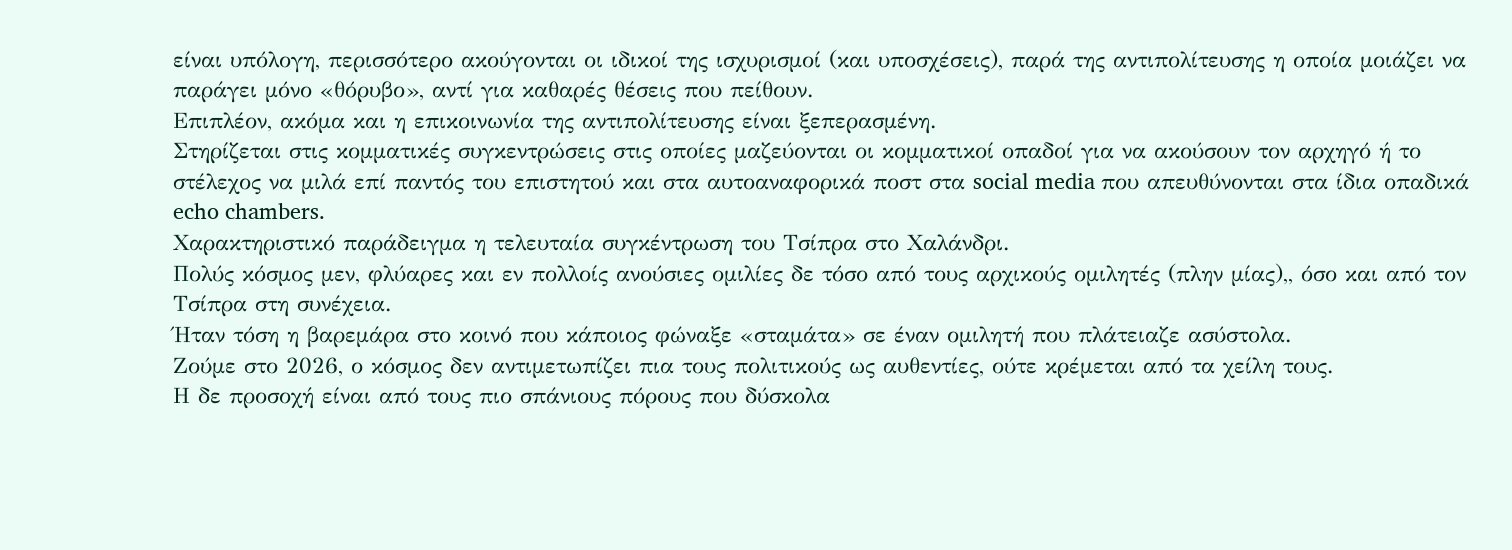είναι υπόλογη, περισσότερο ακούγονται οι ιδικοί της ισχυρισμοί (και υποσχέσεις), παρά της αντιπολίτευσης η οποία μοιάζει να παράγει μόνο «θόρυβο», αντί για καθαρές θέσεις που πείθουν.
Επιπλέον, ακόμα και η επικοινωνία της αντιπολίτευσης είναι ξεπερασμένη.
Στηρίζεται στις κομματικές συγκεντρώσεις στις οποίες μαζεύονται οι κομματικοί οπαδοί για να ακούσουν τον αρχηγό ή το στέλεχος να μιλά επί παντός του επιστητού και στα αυτοαναφορικά ποστ στα social media που απευθύνονται στα ίδια οπαδικά echo chambers.
Χαρακτηριστικό παράδειγμα η τελευταία συγκέντρωση του Τσίπρα στο Χαλάνδρι.
Πολύς κόσμος μεν, φλύαρες και εν πολλοίς ανούσιες ομιλίες δε τόσο από τους αρχικούς ομιλητές (πλην μίας),, όσο και από τον Τσίπρα στη συνέχεια.
Ήταν τόση η βαρεμάρα στο κοινό που κάποιος φώναξε «σταμάτα» σε έναν ομιλητή που πλάτειαζε ασύστολα.
Ζούμε στο 2026, ο κόσμος δεν αντιμετωπίζει πια τους πολιτικούς ως αυθεντίες, ούτε κρέμεται από τα χείλη τους.
Η δε προσοχή είναι από τους πιο σπάνιους πόρους που δύσκολα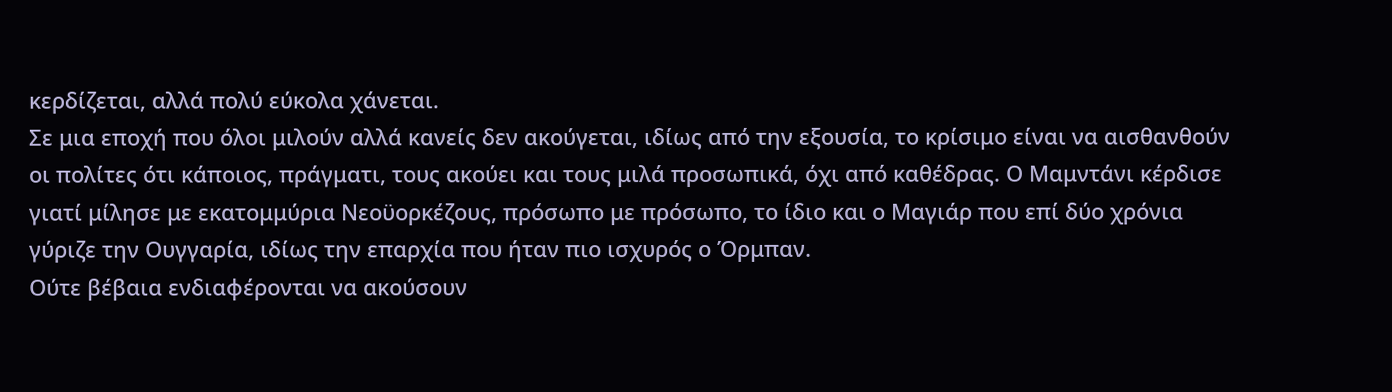κερδίζεται, αλλά πολύ εύκολα χάνεται.
Σε μια εποχή που όλοι μιλούν αλλά κανείς δεν ακούγεται, ιδίως από την εξουσία, το κρίσιμο είναι να αισθανθούν οι πολίτες ότι κάποιος, πράγματι, τους ακούει και τους μιλά προσωπικά, όχι από καθέδρας. Ο Μαμντάνι κέρδισε γιατί μίλησε με εκατομμύρια Νεοϋορκέζους, πρόσωπο με πρόσωπο, το ίδιο και ο Μαγιάρ που επί δύο χρόνια γύριζε την Ουγγαρία, ιδίως την επαρχία που ήταν πιο ισχυρός ο Όρμπαν.
Ούτε βέβαια ενδιαφέρονται να ακούσουν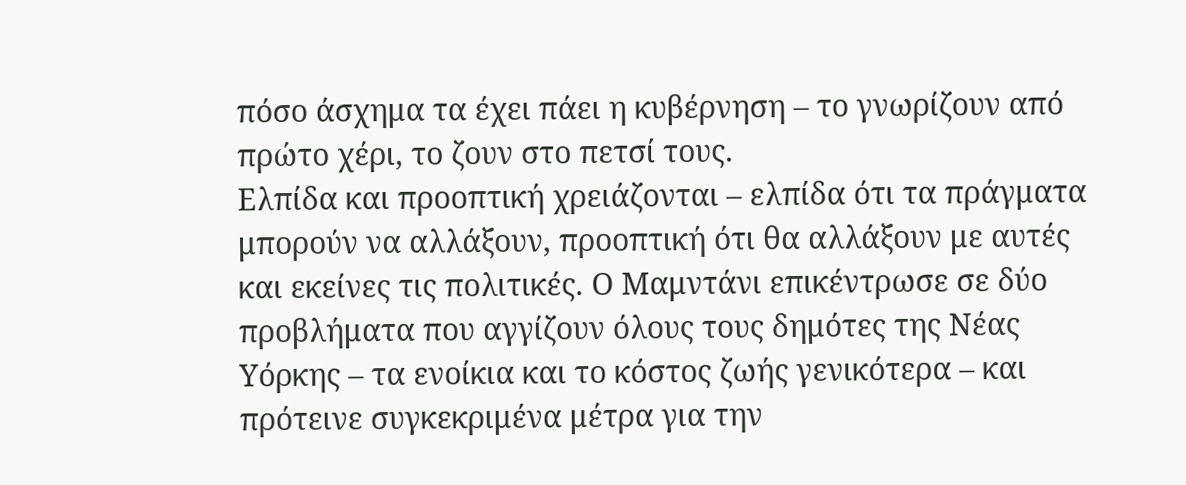πόσο άσχημα τα έχει πάει η κυβέρνηση – το γνωρίζουν από πρώτο χέρι, το ζουν στο πετσί τους.
Ελπίδα και προοπτική χρειάζονται – ελπίδα ότι τα πράγματα μπορούν να αλλάξουν, προοπτική ότι θα αλλάξουν με αυτές και εκείνες τις πολιτικές. Ο Μαμντάνι επικέντρωσε σε δύο προβλήματα που αγγίζουν όλους τους δημότες της Νέας Υόρκης – τα ενοίκια και το κόστος ζωής γενικότερα – και πρότεινε συγκεκριμένα μέτρα για την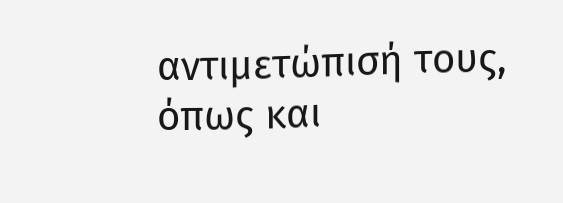αντιμετώπισή τους, όπως και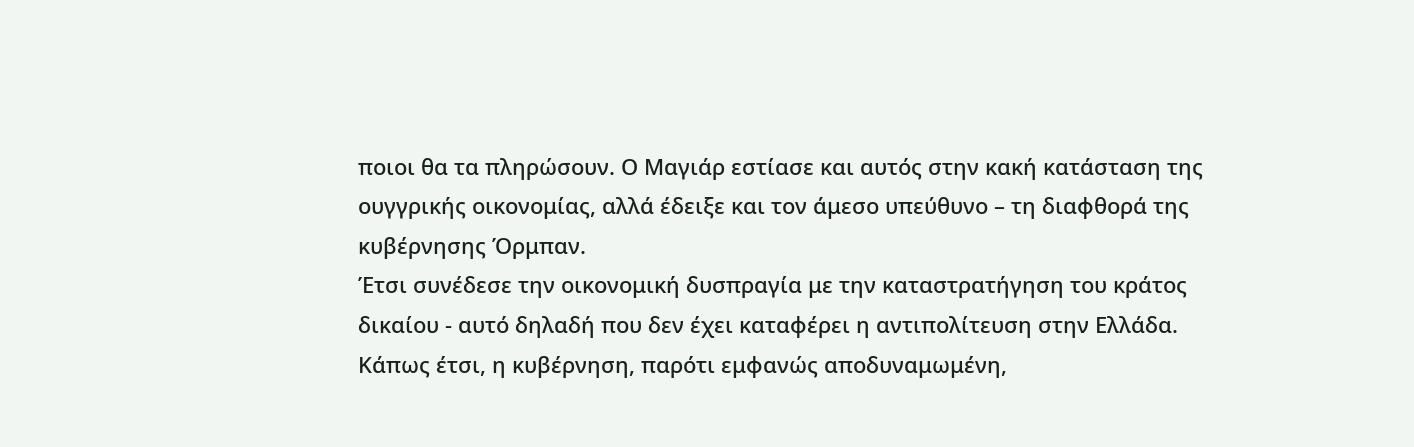ποιοι θα τα πληρώσουν. Ο Μαγιάρ εστίασε και αυτός στην κακή κατάσταση της ουγγρικής οικονομίας, αλλά έδειξε και τον άμεσο υπεύθυνο – τη διαφθορά της κυβέρνησης Όρμπαν.
Έτσι συνέδεσε την οικονομική δυσπραγία με την καταστρατήγηση του κράτος δικαίου - αυτό δηλαδή που δεν έχει καταφέρει η αντιπολίτευση στην Ελλάδα.
Κάπως έτσι, η κυβέρνηση, παρότι εμφανώς αποδυναμωμένη,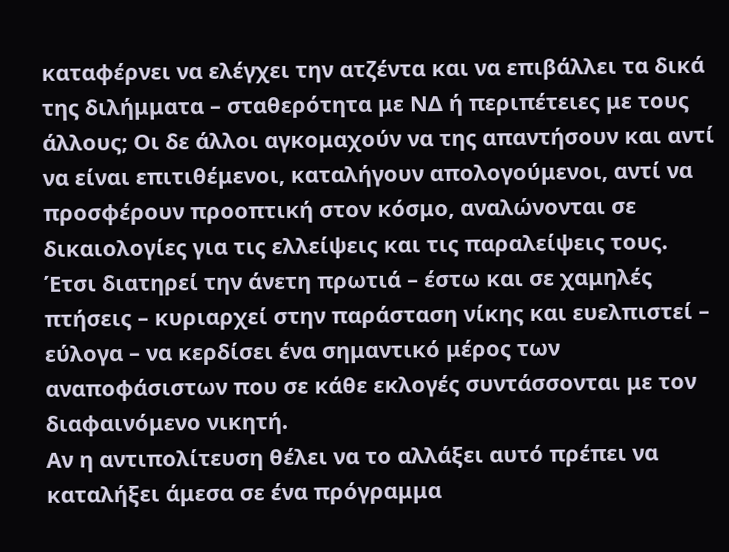καταφέρνει να ελέγχει την ατζέντα και να επιβάλλει τα δικά της διλήμματα – σταθερότητα με ΝΔ ή περιπέτειες με τους άλλους; Οι δε άλλοι αγκομαχούν να της απαντήσουν και αντί να είναι επιτιθέμενοι, καταλήγουν απολογούμενοι, αντί να προσφέρουν προοπτική στον κόσμο, αναλώνονται σε δικαιολογίες για τις ελλείψεις και τις παραλείψεις τους.
Έτσι διατηρεί την άνετη πρωτιά – έστω και σε χαμηλές πτήσεις – κυριαρχεί στην παράσταση νίκης και ευελπιστεί – εύλογα – να κερδίσει ένα σημαντικό μέρος των αναποφάσιστων που σε κάθε εκλογές συντάσσονται με τον διαφαινόμενο νικητή.
Αν η αντιπολίτευση θέλει να το αλλάξει αυτό πρέπει να καταλήξει άμεσα σε ένα πρόγραμμα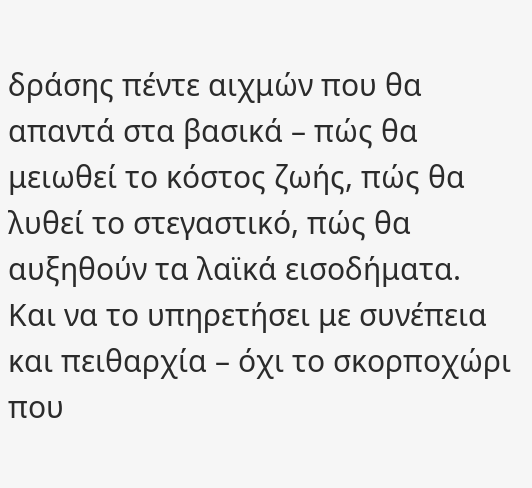δράσης πέντε αιχμών που θα απαντά στα βασικά – πώς θα μειωθεί το κόστος ζωής, πώς θα λυθεί το στεγαστικό, πώς θα αυξηθούν τα λαϊκά εισοδήματα.
Και να το υπηρετήσει με συνέπεια και πειθαρχία – όχι το σκορποχώρι που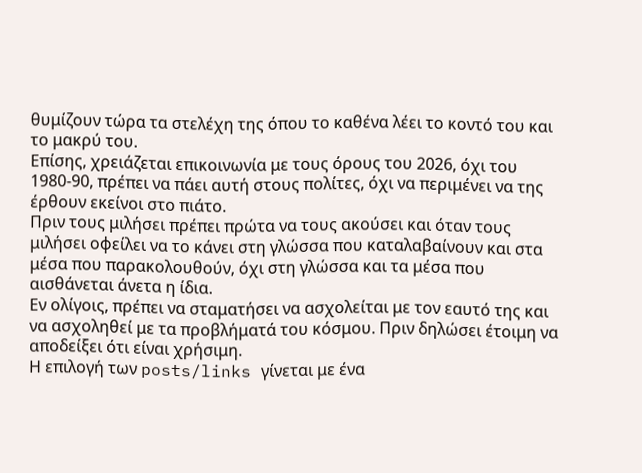θυμίζουν τώρα τα στελέχη της όπου το καθένα λέει το κοντό του και το μακρύ του.
Επίσης, χρειάζεται επικοινωνία με τους όρους του 2026, όχι του 1980-90, πρέπει να πάει αυτή στους πολίτες, όχι να περιμένει να της έρθουν εκείνοι στο πιάτο.
Πριν τους μιλήσει πρέπει πρώτα να τους ακούσει και όταν τους μιλήσει οφείλει να το κάνει στη γλώσσα που καταλαβαίνουν και στα μέσα που παρακολουθούν, όχι στη γλώσσα και τα μέσα που αισθάνεται άνετα η ίδια.
Εν ολίγοις, πρέπει να σταματήσει να ασχολείται με τον εαυτό της και να ασχοληθεί με τα προβλήματά του κόσμου. Πριν δηλώσει έτοιμη να αποδείξει ότι είναι χρήσιμη.
Η επιλογή των posts/links γίνεται με ένα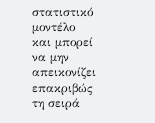στατιστικό μοντέλο και μπορεί να μην απεικονίζει επακριβώς τη σειρά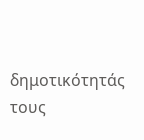δημοτικότητάς τους